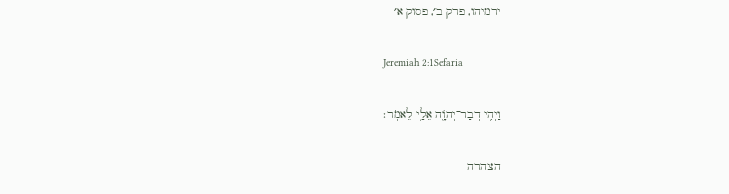ירמיהו, פרק ב׳, פסוק א׳

Jeremiah 2:1Sefaria

וַיְהִ֥י דְבַר־יְהֹוָ֖ה אֵלַ֥י לֵאמֹֽר׃

הצהרה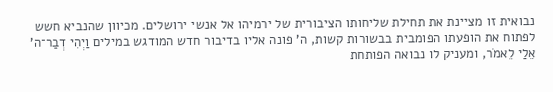נבואית זו מציינת את תחילת שליחותו הציבורית של ירמיהו אל אנשי ירושלים. מכיוון שהנביא חשש לפתוח את הופעתו הפומבית בבשורות קשות, ה' פונה אליו בדיבור חדש המודגש במילים וַיְהִי דְבַר־ה' אֵלַי לֵאמֹר, ומעניק לו נבואה הפותחת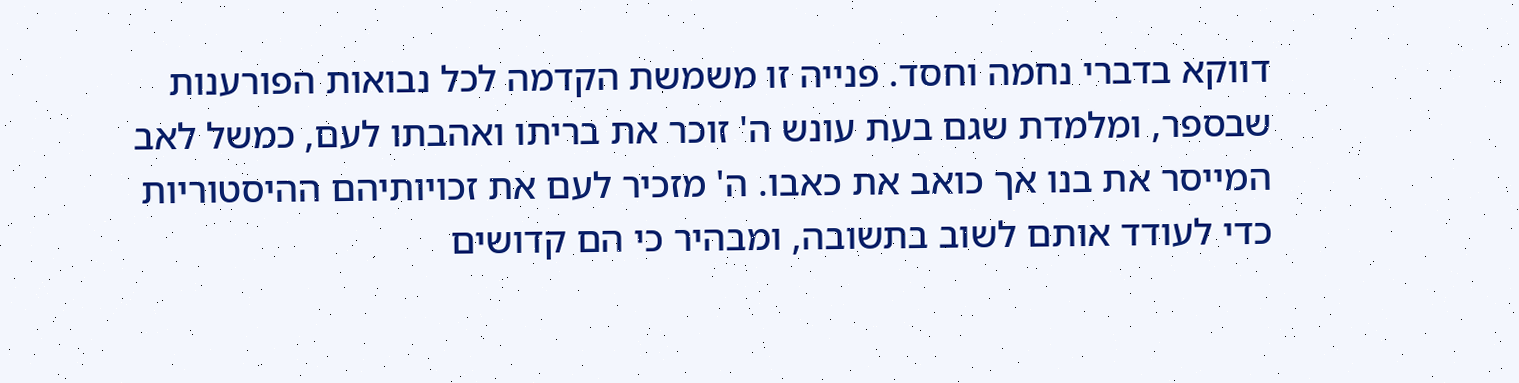דווקא בדברי נחמה וחסד. פנייה זו משמשת הקדמה לכל נבואות הפורענות שבספר, ומלמדת שגם בעת עונש ה' זוכר את בריתו ואהבתו לעם, כמשל לאב המייסר את בנו אך כואב את כאבו. ה' מזכיר לעם את זכויותיהם ההיסטוריות כדי לעודד אותם לשוב בתשובה, ומבהיר כי הם קדושים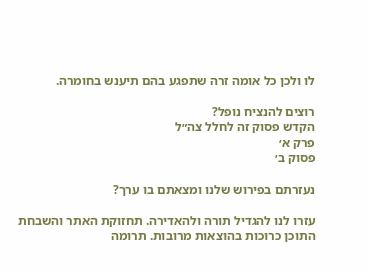לו ולכן כל אומה זרה שתפגע בהם תיענש בחומרה.

רוצים להנציח נופל?
הקדש פסוק זה לחלל צה״ל
פרק א׳
פסוק ב׳

נעזרתם בפירוש שלנו ומצאתם בו ערך?

עזרו לנו להגדיל תורה ולהאדירה. תחזוקת האתר והשבחת התוכן כרוכות בהוצאות מרובות. תרומה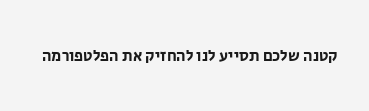קטנה שלכם תסייע לנו להחזיק את הפלטפורמה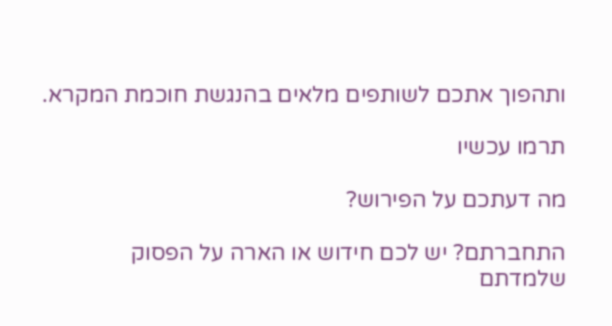ותהפוך אתכם לשותפים מלאים בהנגשת חוכמת המקרא.

תרמו עכשיו

מה דעתכם על הפירוש?

התחברתם? יש לכם חידוש או הארה על הפסוק שלמדתם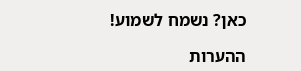כאן? נשמח לשמוע!

ההערות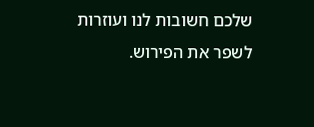שלכם חשובות לנו ועוזרות לשפר את הפירוש.